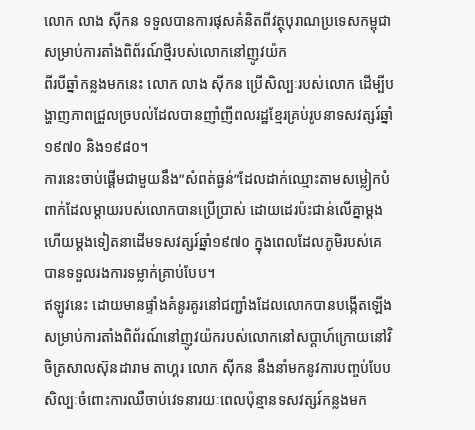លោក លាង ស៊ីកន ទទួលបានការផុសគំនិតពីវត្ថុបុរាណប្រទេសកម្ពុជាសម្រាប់ការតាំងពិព័រណ៍ថ្មីរបស់លោកនៅញូវយ៉ក
ពីរបីឆ្នាំកន្លងមកនេះ លោក លាង ស៊ីកន ប្រើសិល្បៈរបស់លោក ដើម្បីបង្ហាញភាពជ្រួលច្របល់ដែលបានញាំញីពលរដ្ឋខ្មែរគ្រប់រូបនាទសវត្សរ៍ឆ្នាំ១៩៧០ និង១៩៨០។
ការនេះចាប់ផ្តើមជាមួយនឹង”សំពត់ធ្ងន់”ដែលដាក់ឈ្មោះតាមសម្លៀកបំពាក់ដែលម្តាយរបស់លោកបានប្រើប្រាស់ ដោយដេរប៉ះជាន់លើគ្នាម្តងហើយម្តងទៀតនាដើមទសវត្សរ៍ឆ្នាំ១៩៧០ ក្នុងពេលដែលភូមិរបស់គេបានទទួលរងការទម្លាក់គ្រាប់បែប។
ឥឡូវនេះ ដោយមានផ្ទាំងគំនូរគូរនៅជញ្ជាំងដែលលោកបានបង្កើតឡើងសម្រាប់ការតាំងពិព័រណ៍នៅញូវយ៉ករបស់លោកនៅសប្តាហ៍ក្រោយនៅវិចិត្រសាលស៊ុនដារាម តាហ្គរ លោក ស៊ីកន នឹងនាំមកនូវការបញ្ចប់បែបសិល្បៈចំពោះការឈឺចាប់វេទនារយៈពេលប៉ុន្មានទសវត្សរ៍កន្លងមក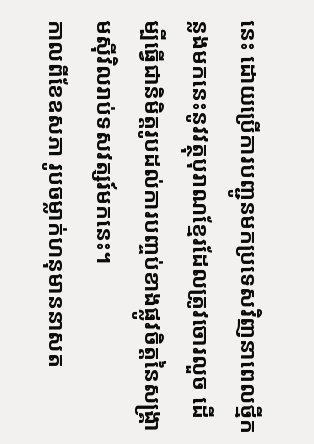នេះ ដោយប្រើការបញ្ជូនមកប្រទេសវិញនាពេលថ្មីកន្លងមកនេះនូវវត្ថុបុរាណខ្មែរដែលត្រូវចោរលួច ដើម្បីធ្វើជានិមិត្តរូបដល់ការបញ្ចប់ខាងផ្លូវចិត្តនៃសង្គ្រាមស៊ីវិលរាប់ទសវត្សរ៍មកនេះ។
កាលពីខែឧសភា រូបចម្លាក់ហនុមាននាសត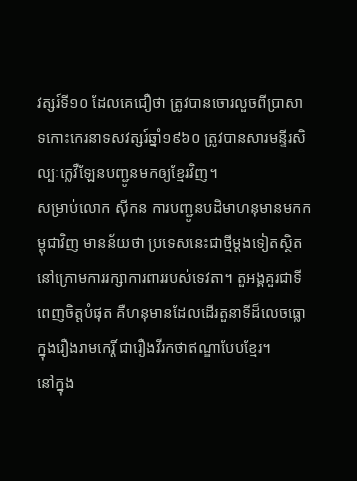វត្សរ៍ទី១០ ដែលគេជឿថា ត្រូវបានចោរលួចពីប្រាសាទកោះកេរនាទសវត្សរ៍ឆ្នាំ១៩៦០ ត្រូវបានសារមន្ទីរសិល្បៈក្លេវឺឡែនបញ្ជូនមកឲ្យខ្មែរវិញ។
សម្រាប់លោក ស៊ីកន ការបញ្ជូនបដិមាហនុមានមកកម្ពុជាវិញ មានន័យថា ប្រទេសនេះជាថ្មីម្តងទៀតស្ថិតនៅក្រោមការរក្សាការពាររបស់ទេវតា។ តួអង្គគួរជាទីពេញចិត្តបំផុត គឺហនុមានដែលដើរតួនាទីដ៏លេចធ្លោក្នុងរឿងរាមកេរ្តិ៍ ជារឿងវីរកថាឥណ្ឌាបែបខ្មែរ។
នៅក្នុង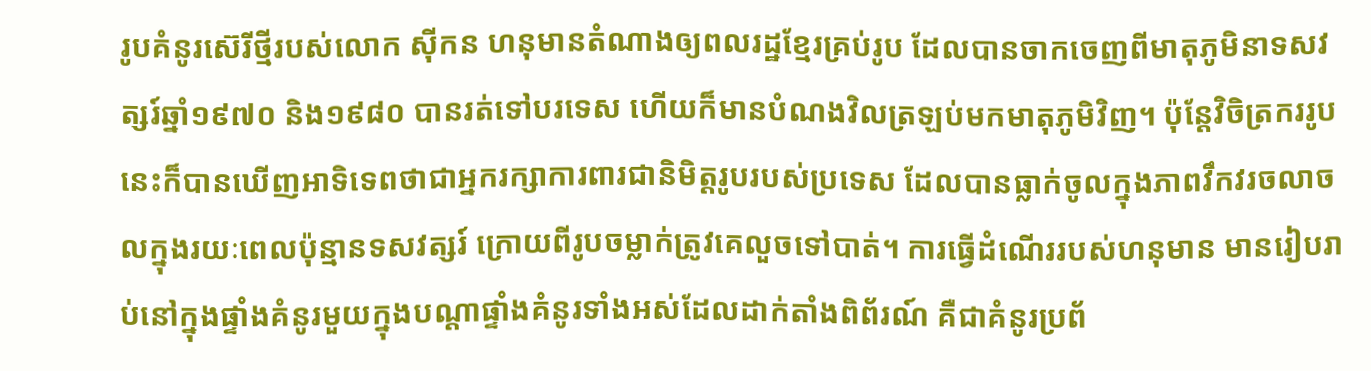រូបគំនូរស៊េរីថ្មីរបស់លោក ស៊ីកន ហនុមានតំណាងឲ្យពលរដ្ឋខ្មែរគ្រប់រូប ដែលបានចាកចេញពីមាតុភូមិនាទសវត្សរ៍ឆ្នាំ១៩៧០ និង១៩៨០ បានរត់ទៅបរទេស ហើយក៏មានបំណងវិលត្រឡប់មកមាតុភូមិវិញ។ ប៉ុន្តែវិចិត្រកររូបនេះក៏បានឃើញអាទិទេពថាជាអ្នករក្សាការពារជានិមិត្តរូបរបស់ប្រទេស ដែលបានធ្លាក់ចូលក្នុងភាពវឹកវរចលាចលក្នុងរយៈពេលប៉ុន្មានទសវត្សរ៍ ក្រោយពីរូបចម្លាក់ត្រូវគេលួចទៅបាត់។ ការធ្វើដំណើររបស់ហនុមាន មានរៀបរាប់នៅក្នុងផ្ទាំងគំនូរមួយក្នុងបណ្តាផ្ទាំងគំនូរទាំងអស់ដែលដាក់តាំងពិព័រណ៍ គឺជាគំនូរប្រព័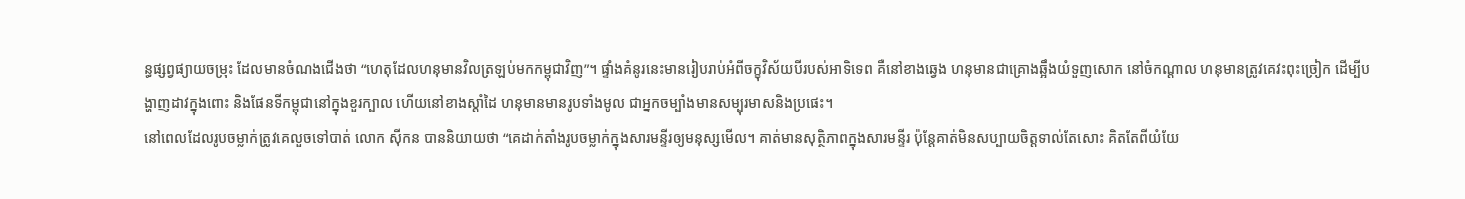ន្ធផ្សព្វផ្យាយចម្រុះ ដែលមានចំណងជើងថា “ហេតុដែលហនុមានវិលត្រឡប់មកកម្ពុជាវិញ”។ ផ្ទាំងគំនូរនេះមានរៀបរាប់អំពីចក្ខុវិស័យបីរបស់អាទិទេព គឺនៅខាងឆ្វេង ហនុមានជាគ្រោងឆ្អឹងយំទួញសោក នៅចំកណ្តាល ហនុមានត្រូវគេវះពុះច្រៀក ដើម្បីបង្ហាញដាវក្នុងពោះ និងផែនទីកម្ពុជានៅក្នុងខួរក្បាល ហើយនៅខាងស្តាំដៃ ហនុមានមានរូបទាំងមូល ជាអ្នកចម្បាំងមានសម្បុរមាសនិងប្រផេះ។
នៅពេលដែលរូបចម្លាក់ត្រូវគេលួចទៅបាត់ លោក ស៊ីកន បាននិយាយថា “គេដាក់តាំងរូបចម្លាក់ក្នុងសារមន្ទីរឲ្យមនុស្សមើល។ គាត់មានសុត្ថិភាពក្នុងសារមន្ទីរ ប៉ុន្តែគាត់មិនសប្បាយចិត្តទាល់តែសោះ គិតតែពីយំយែ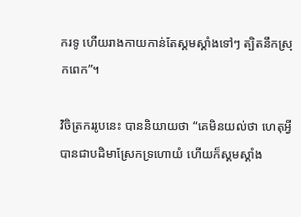ករទូ ហើយរាងកាយកាន់តែស្គមស្គាំងទៅៗ ត្បិតនឹកស្រុកពេក”។

វិចិត្រកររូបនេះ បាននិយាយថា “គេមិនយល់ថា ហេតុអ្វីបានជាបដិមាស្រែកទ្រហោយំ ហើយក៏ស្គមស្គាំង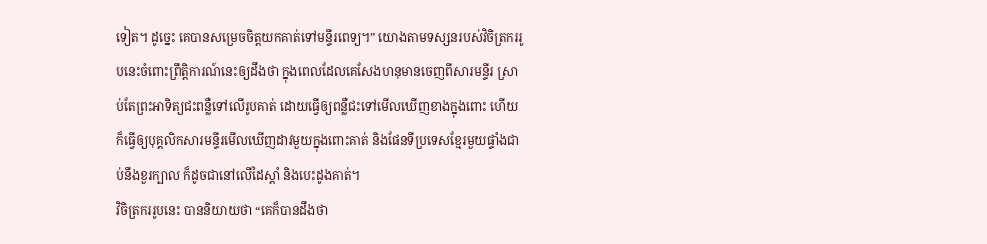ទៀត។ ដូច្នេះ គេបានសម្រេចចិត្តយកគាត់ទៅមន្ទីរពេទ្យ។” យោងតាមទស្សនរបស់វិចិត្រកររូបនេះចំពោះព្រឹត្តិការណ៍នេះឲ្យដឹងថា ក្នុងពេលដែលគេសែងហនុមានចេញពីសារមន្ទីរ ស្រាប់តែព្រះអាទិត្យជះពន្លឺទៅលើរូបគាត់ ដោយធ្វើឲ្យពន្លឺជះទៅមើលឃើញខាងក្នុងពោះ ហើយក៏ធ្វើឲ្យបុគ្គលិកសារមន្ទីរមើលឃើញដាវមួយក្នុងពោះគាត់ និងផែនទីប្រទេសខ្មែរមួយផ្ទាំងជាប់នឹងខួរក្បាល ក៏ដូចជានៅលើដៃស្តាំ និងបេះដូងគាត់។
វិចិត្រកររូបនេះ បាននិយាយថា “គេក៏បានដឹងថា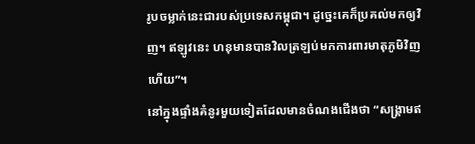រូបចម្លាក់នេះជារបស់ប្រទេសកម្ពុជា។ ដូច្នេះគេក៏ប្រគល់មកឲ្យវិញ។ ឥឡូវនេះ ហនុមានបានវិលត្រឡប់មកការពារមាតុភូមិវិញហើយ”។
នៅក្នុងផ្ទាំងគំនូរមួយទៀតដែលមានចំណងជើងថា “សង្គ្រាមឥ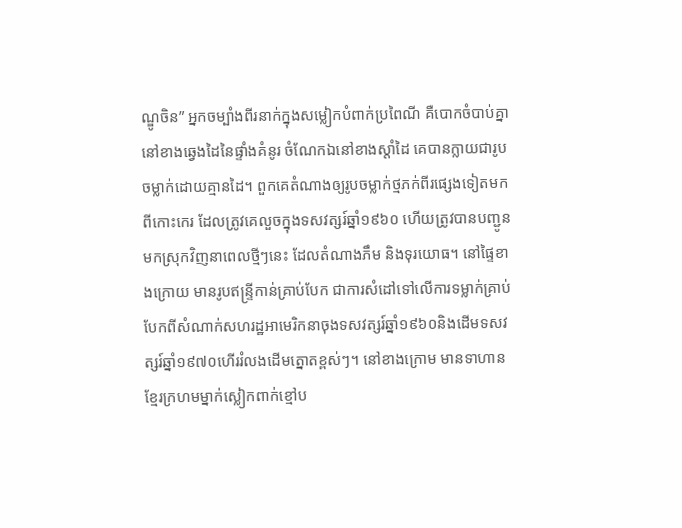ណ្ឌូចិន” អ្នកចម្បាំងពីរនាក់ក្នុងសម្លៀកបំពាក់ប្រពៃណី គឺបោកចំបាប់គ្នានៅខាងឆ្វេងដៃនៃផ្ទាំងគំនូរ ចំណែកឯនៅខាងស្តាំដៃ គេបានក្លាយជារូបចម្លាក់ដោយគ្មានដៃ។ ពួកគេតំណាងឲ្យរូបចម្លាក់ថ្មភក់ពីរផ្សេងទៀតមកពីកោះកេរ ដែលត្រូវគេលួចក្នុងទសវត្សរ៍ឆ្នាំ១៩៦០ ហើយត្រូវបានបញ្ជូនមកស្រុកវិញនាពេលថ្មីៗនេះ ដែលតំណាងភឹម និងទុរយោធ។ នៅផ្ទៃខាងក្រោយ មានរូបឥន្ទ្រីកាន់គ្រាប់បែក ជាការសំដៅទៅលើការទម្លាក់គ្រាប់បែកពីសំណាក់សហរដ្ឋអាមេរិកនាចុងទសវត្សរ៍ឆ្នាំ១៩៦០និងដើមទសវត្សរ៍ឆ្នាំ១៩៧០ហើររំលងដើមត្នោតខ្ពស់ៗ។ នៅខាងក្រោម មានទាហានខ្មែរក្រហមម្នាក់ស្លៀកពាក់ខ្មៅប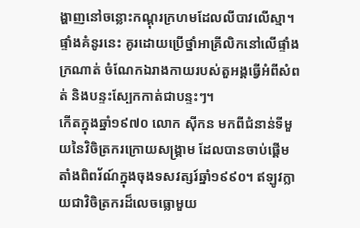ង្ហាញនៅចន្លោះកណ្តុរក្រហមដែលលីបាវលើស្មា។ ផ្ទាំងគំនូរនេះ គូរដោយប្រើថ្នាំអាគ្រីលិកនៅលើផ្ទាំងក្រណាត់ ចំណែកឯរាងកាយរបស់តួអង្គធ្វើអំពីសំពត់ និងបន្ទះស្បែកកាត់ជាបន្ទះៗ។
កើតក្នុងឆ្នាំ១៩៧០ លោក ស៊ីកន មកពីជំនាន់ទីមួយនៃវិចិត្រករក្រោយសង្គ្រាម ដែលបានចាប់ផ្តើមតាំងពិពរ័ណ៍ក្នុងចុងទសវត្សរ៍ឆ្នាំ១៩៩០។ ឥឡូវក្លាយជាវិចិត្រករដ៏លេចធ្លោមួយ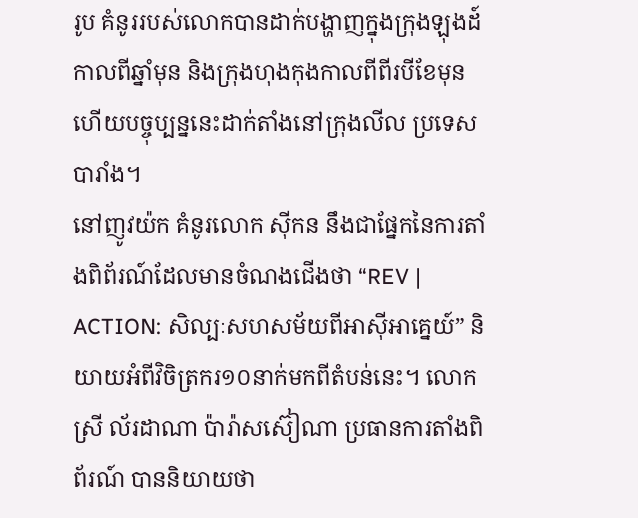រូប គំនូររបស់លោកបានដាក់បង្ហាញក្នុងក្រុងឡុងដ៍កាលពីឆ្នាំមុន និងក្រុងហុងកុងកាលពីពីរបីខែមុន ហើយបច្ចុប្បន្ននេះដាក់តាំងនៅក្រុងលីល ប្រទេសបារាំង។
នៅញូវយ៉ក គំនូរលោក ស៊ីកន នឹងជាផ្នែកនៃការតាំងពិព័រណ៍ដែលមានចំណងជើងថា “REV | ACTION: សិល្បៈសហសម័យពីអាស៊ីអាគ្នេយ៍” និយាយអំពីវិចិត្រករ១០នាក់មកពីតំបន់នេះ។ លោកស្រី ល័រដាណា ប៉ារ៉ាសស៊ៀណា ប្រធានការតាំងពិព័រណ៍ បាននិយាយថា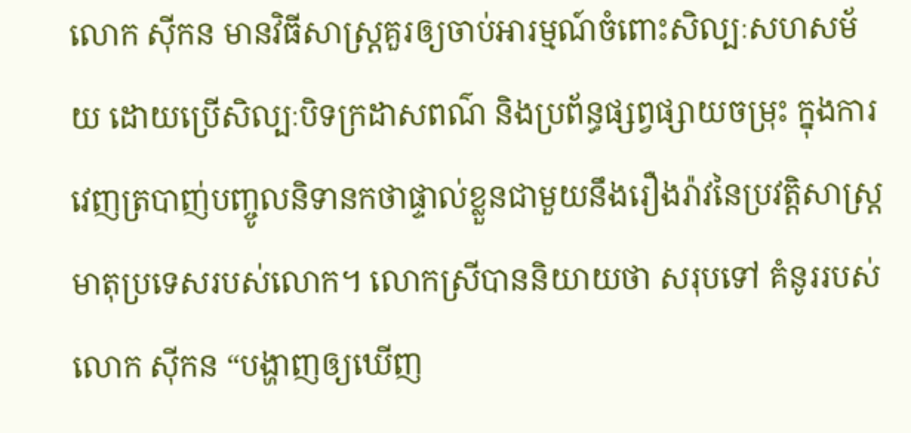លោក ស៊ីកន មានវិធីសាស្ត្រគួរឲ្យចាប់អារម្មណ៍ចំពោះសិល្បៈសហសម័យ ដោយប្រើសិល្បៈបិទក្រដាសពណ៌ និងប្រព័ន្ធផ្សព្វផ្សាយចម្រុះ ក្នុងការវេញត្របាញ់បញ្ចូលនិទានកថាផ្ទាល់ខ្លួនជាមួយនឹងរឿងរ៉ាវនៃប្រវត្តិសាស្ត្រមាតុប្រទេសរបស់លោក។ លោកស្រីបាននិយាយថា សរុបទៅ គំនូររបស់លោក ស៊ីកន “បង្ហាញឲ្យឃើញ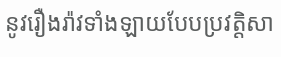នូវរឿងរ៉ាវទាំងឡាយបែបប្រវត្តិសា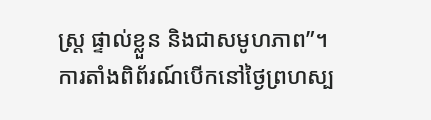ស្ត្រ ផ្ទាល់ខ្លួន និងជាសមូហភាព”។
ការតាំងពិព័រណ៍បើកនៅថ្ងៃព្រហស្ប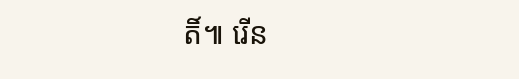តិ៍៕ រើន